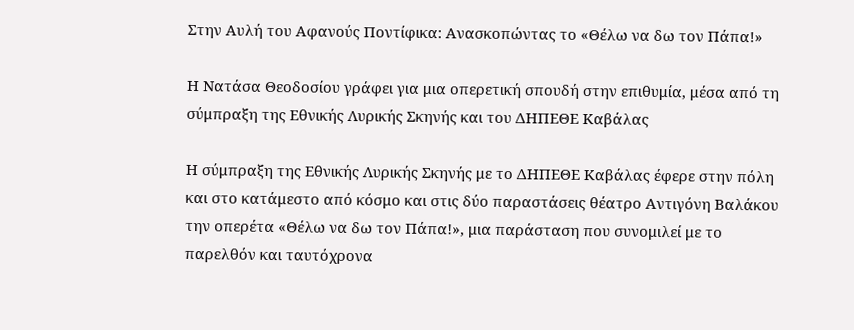Στην Αυλή του Αφανούς Ποντίφικα: Ανασκοπώντας το «Θέλω να δω τον Πάπα!»

Η Νατάσα Θεοδοσίου γράφει για μια οπερετική σπουδή στην επιθυμία, μέσα από τη σύμπραξη της Εθνικής Λυρικής Σκηνής και του ΔΗΠΕΘΕ Καβάλας

Η σύμπραξη της Εθνικής Λυρικής Σκηνής με το ΔΗΠΕΘΕ Καβάλας έφερε στην πόλη και στο κατάμεστο από κόσμο και στις δύο παραστάσεις θέατρο Αντιγόνη Βαλάκου την οπερέτα «Θέλω να δω τον Πάπα!», μια παράσταση που συνομιλεί με το παρελθόν και ταυτόχρονα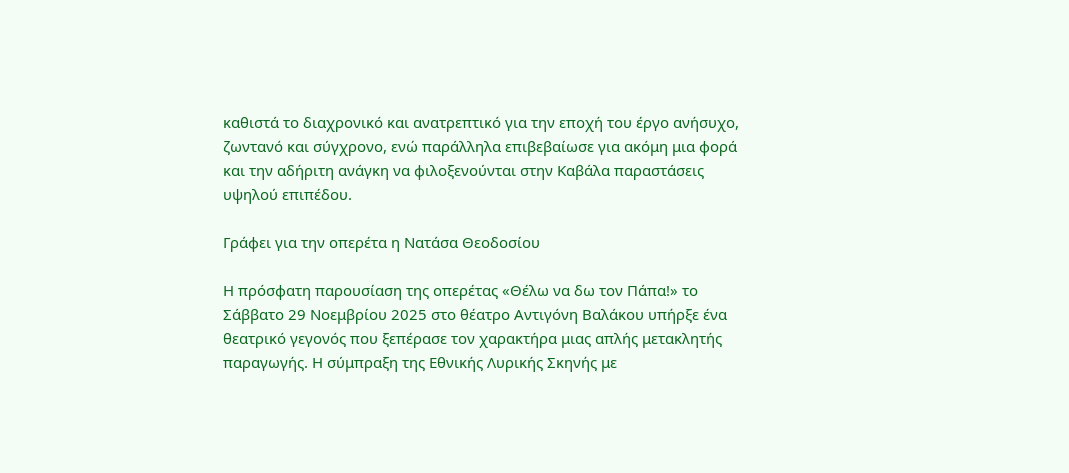καθιστά το διαχρονικό και ανατρεπτικό για την εποχή του έργο ανήσυχο, ζωντανό και σύγχρονο, ενώ παράλληλα επιβεβαίωσε για ακόμη μια φορά και την αδήριτη ανάγκη να φιλοξενούνται στην Καβάλα παραστάσεις υψηλού επιπέδου.

Γράφει για την οπερέτα η Νατάσα Θεοδοσίου

Η πρόσφατη παρουσίαση της οπερέτας «Θέλω να δω τον Πάπα!» το Σάββατο 29 Νοεμβρίου 2025 στο θέατρο Αντιγόνη Βαλάκου υπήρξε ένα θεατρικό γεγονός που ξεπέρασε τον χαρακτήρα μιας απλής μετακλητής παραγωγής. Η σύμπραξη της Εθνικής Λυρικής Σκηνής με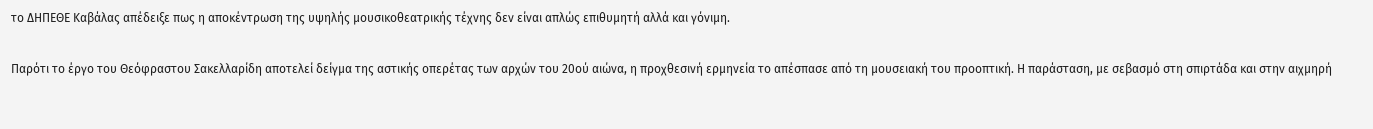το ΔΗΠΕΘΕ Καβάλας απέδειξε πως η αποκέντρωση της υψηλής μουσικοθεατρικής τέχνης δεν είναι απλώς επιθυμητή αλλά και γόνιμη.

Παρότι το έργο του Θεόφραστου Σακελλαρίδη αποτελεί δείγμα της αστικής οπερέτας των αρχών του 20ού αιώνα, η προχθεσινή ερμηνεία το απέσπασε από τη μουσειακή του προοπτική. Η παράσταση, με σεβασμό στη σπιρτάδα και στην αιχμηρή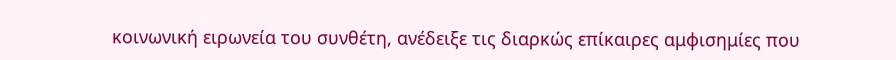κοινωνική ειρωνεία του συνθέτη, ανέδειξε τις διαρκώς επίκαιρες αμφισημίες που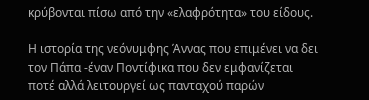κρύβονται πίσω από την «ελαφρότητα» του είδους.

Η ιστορία της νεόνυμφης Άννας που επιμένει να δει τον Πάπα -έναν Ποντίφικα που δεν εμφανίζεται ποτέ αλλά λειτουργεί ως πανταχού παρών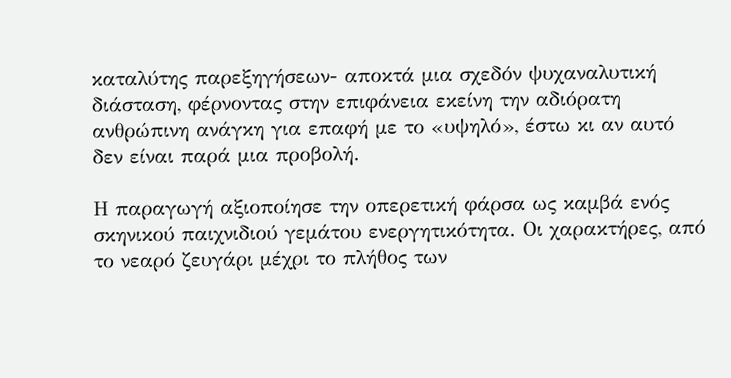καταλύτης παρεξηγήσεων- αποκτά μια σχεδόν ψυχαναλυτική διάσταση, φέρνοντας στην επιφάνεια εκείνη την αδιόρατη ανθρώπινη ανάγκη για επαφή με το «υψηλό», έστω κι αν αυτό δεν είναι παρά μια προβολή.

Η παραγωγή αξιοποίησε την οπερετική φάρσα ως καμβά ενός σκηνικού παιχνιδιού γεμάτου ενεργητικότητα. Οι χαρακτήρες, από το νεαρό ζευγάρι μέχρι το πλήθος των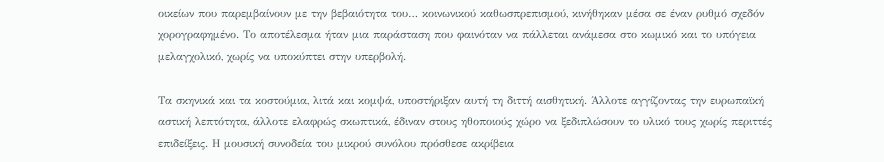οικείων που παρεμβαίνουν με την βεβαιότητα του… κοινωνικού καθωσπρεπισμού, κινήθηκαν μέσα σε έναν ρυθμό σχεδόν χορογραφημένο. Το αποτέλεσμα ήταν μια παράσταση που φαινόταν να πάλλεται ανάμεσα στο κωμικό και το υπόγεια μελαγχολικό, χωρίς να υποκύπτει στην υπερβολή.

Τα σκηνικά και τα κοστούμια, λιτά και κομψά, υποστήριξαν αυτή τη διττή αισθητική. Άλλοτε αγγίζοντας την ευρωπαϊκή αστική λεπτότητα, άλλοτε ελαφρώς σκωπτικά, έδιναν στους ηθοποιούς χώρο να ξεδιπλώσουν το υλικό τους χωρίς περιττές επιδείξεις. Η μουσική συνοδεία του μικρού συνόλου πρόσθεσε ακρίβεια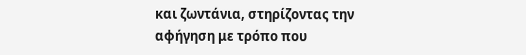και ζωντάνια, στηρίζοντας την αφήγηση με τρόπο που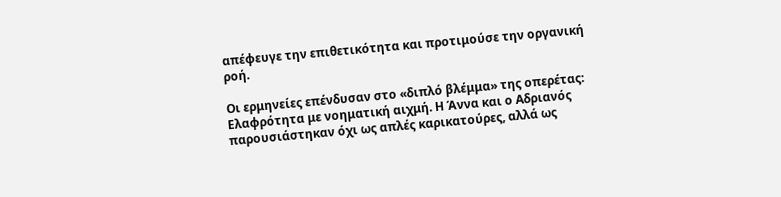απέφευγε την επιθετικότητα και προτιμούσε την οργανική ροή.

Οι ερμηνείες επένδυσαν στο «διπλό βλέμμα» της οπερέτας: Ελαφρότητα με νοηματική αιχμή. Η Άννα και ο Αδριανός παρουσιάστηκαν όχι ως απλές καρικατούρες, αλλά ως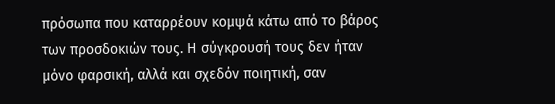πρόσωπα που καταρρέουν κομψά κάτω από το βάρος των προσδοκιών τους. Η σύγκρουσή τους δεν ήταν μόνο φαρσική, αλλά και σχεδόν ποιητική, σαν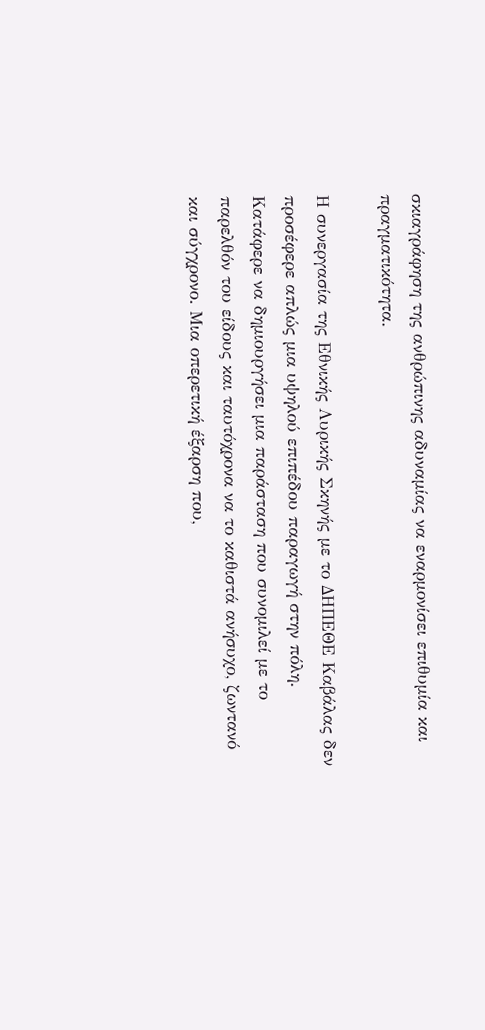σκιαγράφηση της ανθρώπινης αδυναμίας να εναρμονίσει επιθυμία και πραγματικότητα.

Η συνεργασία της Εθνικής Λυρικής Σκηνής με το ΔΗΠΕΘΕ Καβάλας δεν προσέφερε απλώς μια υψηλού επιπέδου παραγωγή στην πόλη. Κατάφερε να δημιουργήσει μια παράσταση που συνομιλεί με το παρελθόν του είδους και ταυτόχρονα να το καθιστά ανήσυχο, ζωντανό και σύγχρονο. Μια οπερετική έξαρση που,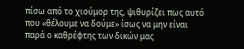πίσω από το χιούμορ της, ψιθυρίζει πως αυτό που «θέλουμε να δούμε» ίσως να μην είναι παρά ο καθρέφτης των δικών μας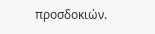προσδοκιών.